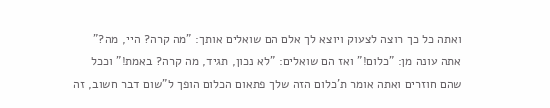ואתה כל כך רוצה לצעוק ויוצא לך אלם הם שואלים אותך: "מה קרה? היי, מה?" אתה עונה מן: "כלום!" ואז הם שואלים: "לא נכון, תגיד, מה קרה? באמת!" וככל שהם חוזרים ואתה אומר ת'כלום הזה שלך פתאום הכלום הופך ל"שום דבר חשוב, זה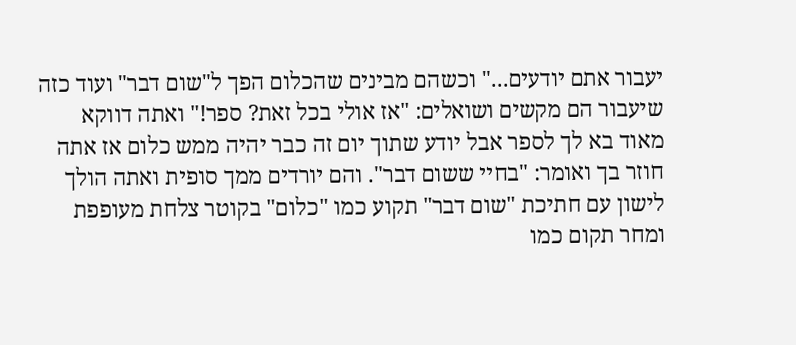יעבור אתם יודעים..." וכשהם מבינים שהכלום הפך ל"שום דבר" ועוד כזה שיעבור הם מקשים ושואלים: "אז אולי בכל זאת? ספר!" ואתה דווקא מאוד בא לך לספר אבל יודע שתוך יום זה כבר יהיה ממש כלום אז אתה חוזר בך ואומר: "בחיי ששום דבר". והם יורדים ממך סופית ואתה הולך לישון עם חתיכת "שום דבר" תקוע כמו "כלום" בקוטר צלחת מעופפת ומחר תקום כמו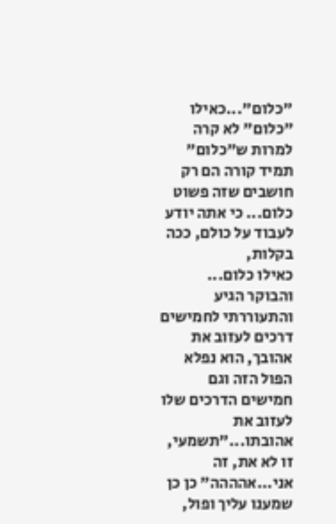"כלום"...כאילו "כלום" לא קרה למרות ש"כלום" תמיד קורה הם רק חושבים שזה פשוט כלום... כי אתה יודע לעבוד על כולם, ככה בקלות,
כאילו כלום... והבוקר הגיע והתעוררתי לחמישים דרכים לעזוב את אהובך, הוא נפלא הפול הזה וגם חמישים הדרכים שלו לעזוב את אהובתו..."תשמעי, זו לא את, זה אני...אהההה" כן כן שמענו עליך ופול,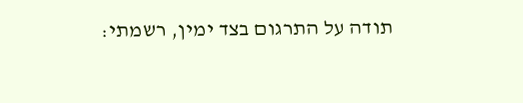תודה על התרגום בצד ימין, רשמתי: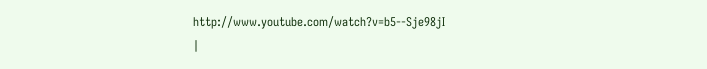http://www.youtube.com/watch?v=b5--Sje98jI
|